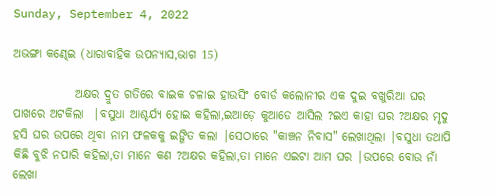Sunday, September 4, 2022

ଅଭଙ୍ଗା କଣ୍ଢେଇ (ଧାରାବାହିକ ଉପନ୍ୟାସ,ଭାଗ 15)

             ଅକ୍ଷର ଦ୍ରୁତ ଗତିରେ ବାଇକ ଚଳାଇ ହାଉସିଂ ବୋର୍ଡ କଲୋନୀର ଏକ ଦୁଇ ବଖୁରିଆ ଘର ପାଖରେ ଅଟକିଲା  |ବସୁଧା ଆଶ୍ଚର୍ଯ୍ୟ ହୋଇ କହିଲା,ଇଆଡ଼େ କୁଆଡେ ଆସିଲ ?ଇଏ କାହା ଘର ?ଅକ୍ଷର ମୃଦୁ ହସି ଘର ଉପରେ ଥିବା ନାମ ଫଳକକୁ ଇଙ୍ଗିତ କଲା |ସେଠାରେ "କାଞ୍ଚନ ନିବାସ" ଲେଖାଥିଲା |ବସୁଧା ତଥାପି କିଛି ବୁଝି ନପାରି କହିଲା,ତା ମାନେ କଣ ?ଅକ୍ଷର କହିଲା,ତା ମାନେ ଏଇଟା ଆମ ଘର |ଉପରେ ବୋଉ ନାଁ ଲେଖା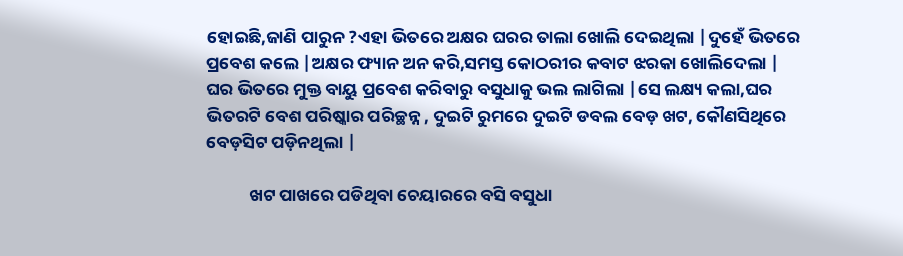ହୋଇଛି,ଜାଣି ପାରୁନ ?ଏହା ଭିତରେ ଅକ୍ଷର ଘରର ତାଲା ଖୋଲି ଦେଇଥିଲା |ଦୁହେଁ ଭିତରେ ପ୍ରବେଶ କଲେ |ଅକ୍ଷର ଫ୍ୟାନ ଅନ କରି,ସମସ୍ତ କୋଠରୀର କବାଟ ଝରକା ଖୋଲିଦେଲା | ଘର ଭିତରେ ମୁକ୍ତ ବାୟୁ ପ୍ରବେଶ କରିବାରୁ ବସୁଧାକୁ ଭଲ ଲାଗିଲା |ସେ ଲକ୍ଷ୍ୟ କଲା,ଘର ଭିତରଟି ବେଶ ପରିଷ୍କାର ପରିଚ୍ଛନ୍ନ , ଦୁଇଟି ରୁମରେ ଦୁଇଟି ଡବଲ ବେଡ଼ ଖଟ, କୌଣସିଥିରେ ବେଡ଼ସିଟ ପଡ଼ିନଥିଲା |

           ଖଟ ପାଖରେ ପଡିଥିବା ଚେୟାରରେ ବସି ବସୁଧା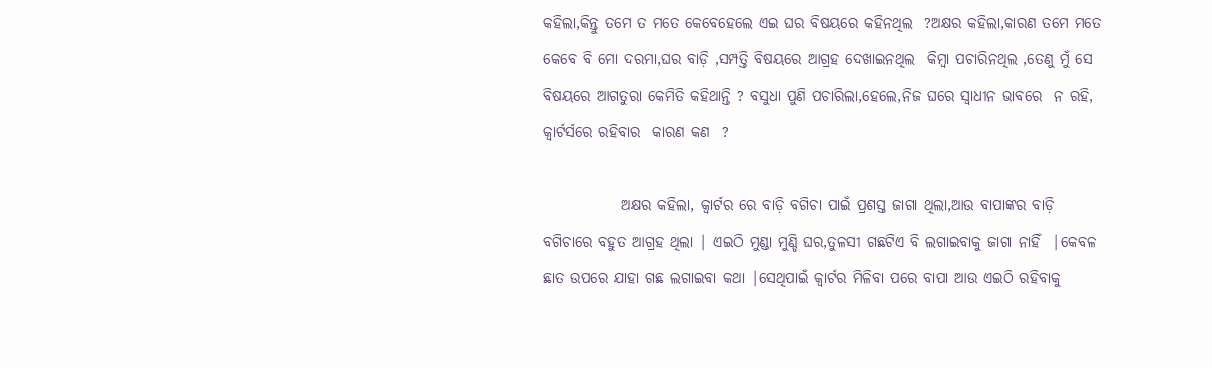କହିଲା,କିନ୍ତୁ ତମେ ତ ମତେ କେବେହେଲେ ଏଇ ଘର ବିଷୟରେ କହିନଥିଲ  ?ଅକ୍ଷର କହିଲା,କାରଣ ତମେ ମତେ କେବେ ବି ମୋ ଦରମା,ଘର ବାଡ଼ି ,ସମ୍ପତ୍ତି ବିଷୟରେ ଆଗ୍ରହ ଦେଖାଇନଥିଲ  କିମ୍ବା ପଚାରିନଥିଲ ,ତେଣୁ ମୁଁ ସେ ବିଷୟରେ ଆଗତୁରା କେମିତି କହିଥାନ୍ତି ? ବସୁଧା ପୁଣି ପଚାରିଲା,ହେଲେ,ନିଜ ଘରେ ସ୍ୱାଧୀନ ଭାବରେ  ନ ରହି,  କ୍ୱାର୍ଟର୍ସରେ ରହିବାର  କାରଣ କଣ  ?

             ଅକ୍ଷର କହିଲା, କ୍ୱାର୍ଟର ରେ ବାଡ଼ି ବଗିଚା ପାଇଁ ପ୍ରଶସ୍ତ ଜାଗା ଥିଲା,ଆଉ ବାପାଙ୍କର ବାଡ଼ି ବଗିଚାରେ ବହୁତ ଆଗ୍ରହ ଥିଲା | ଏଇଠି ମୁଣ୍ଡା ମୁଣ୍ଡି ଘର,ତୁଳସୀ ଗଛଟିଏ ବି ଲଗାଇବାକୁ ଜାଗା ନାହିଁ  |କେବଳ  ଛାତ ଉପରେ ଯାହା ଗଛ ଲଗାଇବା କଥା |ସେଥିପାଇଁ କ୍ୱାର୍ଟର ମିଳିବା ପରେ ବାପା ଆଉ ଏଇଠି ରହିବାକୁ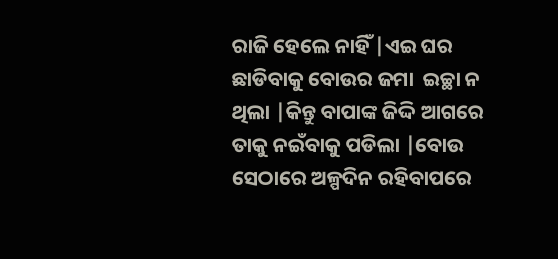ରାଜି ହେଲେ ନାହିଁ |ଏଇ ଘର ଛାଡିବାକୁ ବୋଉର ଜମା  ଇଚ୍ଛା ନ ଥିଲା |କିନ୍ତୁ ବାପାଙ୍କ ଜିଦ୍ଦି ଆଗରେ ତାକୁ ନଇଁବାକୁ ପଡିଲା |ବୋଉ ସେଠାରେ ଅଳ୍ପଦିନ ରହିବାପରେ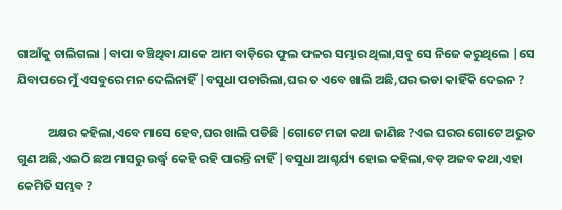ଗାଆଁକୁ ଚାଲିଗଲା |ବାପା ବଞ୍ଚିଥିବା ଯାକେ ଆମ ବାଡ଼ିରେ ଫୁଲ ଫଳର ସମ୍ଭାର ଥିଲା,ସବୁ ସେ ନିଜେ କରୁଥିଲେ |ସେ ଯିବାପରେ ମୁଁ ଏସବୁରେ ମନ ଦେଲିନାହିଁ |ବସୁଧା ପଚାରିଲା,ଘର ତ ଏବେ ଖାଲି ଅଛି,ଘର ଭଡା କାହିଁକି ଦେଇନ ?

           ଅକ୍ଷର କହିଲା,ଏବେ ମାସେ ହେବ,ଘର ଖାଲି ପଡିଛି |ଗୋଟେ ମଜା କଥା ଜାଣିଛ ?ଏଇ ଘରର ଗୋଟେ ଅଦ୍ଭୁତ ଗୁଣ ଅଛି,ଏଇଠି ଛଅ ମାସରୁ ଉର୍ଦ୍ଧ୍ୱ କେହି ରହି ପାରନ୍ତି ନାହିଁ |ବସୁଧା ଆଶ୍ଚର୍ଯ୍ୟ ହୋଇ କହିଲା,ବଡ଼ ଅଜବ କଥା,ଏହା  କେମିତି ସମ୍ଭବ ?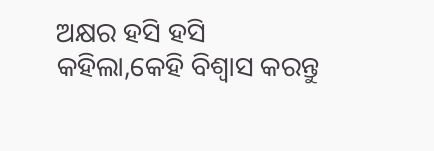ଅକ୍ଷର ହସି ହସି କହିଲା,କେହି ବିଶ୍ୱାସ କରନ୍ତୁ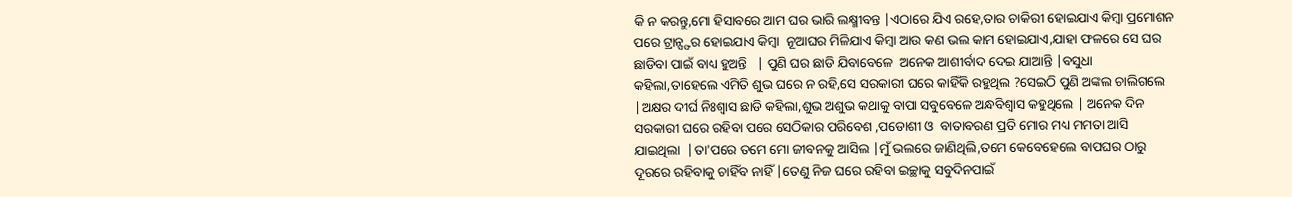କି ନ କରନ୍ତୁ,ମୋ ହିସାବରେ ଆମ ଘର ଭାରି ଲକ୍ଷ୍ମୀବନ୍ତ |ଏଠାରେ ଯିଏ ରହେ,ତାର ଚାକିରୀ ହୋଇଯାଏ କିମ୍ବା ପ୍ରମୋଶନ ପରେ ଟ୍ରାନ୍ସ୍ଫର ହୋଇଯାଏ କିମ୍ବା  ନୂଆଘର ମିଳିଯାଏ କିମ୍ବା ଆଉ କଣ ଭଲ କାମ ହୋଇଯାଏ,ଯାହା ଫଳରେ ସେ ଘର ଛାଡିବା ପାଇଁ ବାଧ୍ୟ ହୁଅନ୍ତି   | ପୁଣି ଘର ଛାଡି ଯିବାବେଳେ  ଅନେକ ଆଶୀର୍ବାଦ ଦେଇ ଯାଆନ୍ତି |ବସୁଧା କହିଲା,ତାହେଲେ ଏମିତି ଶୁଭ ଘରେ ନ ରହି,ସେ ସରକାରୀ ଘରେ କାହିଁକି ରହୁଥିଲ ?ସେଇଠି ପୁଣି ଅଙ୍କଲ ଚାଲିଗଲେ |ଅକ୍ଷର ଦୀର୍ଘ ନିଃଶ୍ୱାସ ଛାଡି କହିଲା,ଶୁଭ ଅଶୁଭ କଥାକୁ ବାପା ସବୁବେଳେ ଅନ୍ଧବିଶ୍ୱାସ କହୁଥିଲେ | ଅନେକ ଦିନ ସରକାରୀ ଘରେ ରହିବା ପରେ ସେଠିକାର ପରିବେଶ ,ପଡୋଶୀ ଓ  ବାତାବରଣ ପ୍ରତି ମୋର ମଧ୍ୟ ମମତା ଆସି ଯାଇଥିଲା  |ତା'ପରେ ତମେ ମୋ ଜୀବନକୁ ଆସିଲ |ମୁଁ ଭଲରେ ଜାଣିଥିଲି,ତମେ କେବେହେଲେ ବାପଘର ଠାରୁ ଦୂରରେ ରହିବାକୁ ଚାହିଁବ ନାହିଁ |ତେଣୁ ନିଜ ଘରେ ରହିବା ଇଚ୍ଛାକୁ ସବୁଦିନପାଇଁ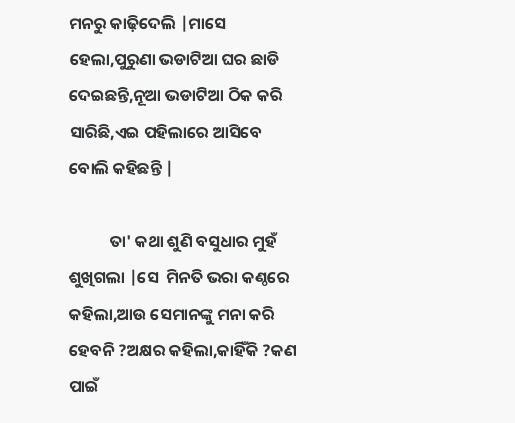ମନରୁ କାଢ଼ିଦେଲି |ମାସେ ହେଲା,ପୁରୁଣା ଭଡାଟିଆ ଘର ଛାଡି ଦେଇଛନ୍ତି,ନୂଆ ଭଡାଟିଆ ଠିକ କରି ସାରିଛି,ଏଇ ପହିଲାରେ ଆସିବେ ବୋଲି କହିଛନ୍ତି |

           ତା' କଥା ଶୁଣି ବସୁଧାର ମୁହଁ ଶୁଖିଗଲା |ସେ  ମିନତି ଭରା କଣ୍ଠରେ କହିଲା,ଆଉ ସେମାନଙ୍କୁ ମନା କରି ହେବନି ?ଅକ୍ଷର କହିଲା,କାହିଁକି ?କଣ ପାଇଁ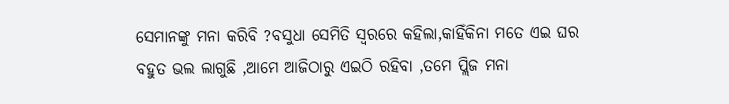ସେମାନଙ୍କୁ ମନା କରିବି ?ବସୁଧା ସେମିତି ସ୍ୱରରେ କହିଲା,କାହିଁକିନା ମତେ ଏଇ ଘର ବହୁତ ଭଲ ଲାଗୁଛି ,ଆମେ ଆଜିଠାରୁ ଏଇଠି ରହିବା ,ତମେ ପ୍ଲିଜ ମନା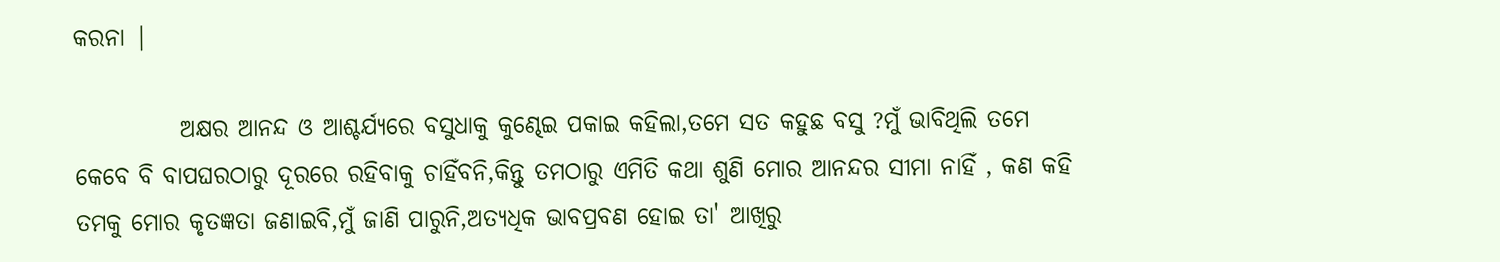କରନା |

           ଅକ୍ଷର ଆନନ୍ଦ ଓ ଆଶ୍ଚର୍ଯ୍ୟରେ ବସୁଧାକୁ କୁଣ୍ଢେଇ ପକାଇ କହିଲା,ତମେ ସତ କହୁଛ ବସୁ ?ମୁଁ ଭାବିଥିଲି ତମେ କେବେ ବି ବାପଘରଠାରୁ ଦୂରରେ ରହିବାକୁ ଚାହିଁବନି,କିନ୍ତୁ ତମଠାରୁ ଏମିତି କଥା ଶୁଣି ମୋର ଆନନ୍ଦର ସୀମା ନାହିଁ , କଣ କହି ତମକୁ ମୋର କୃତଜ୍ଞତା ଜଣାଇବି,ମୁଁ ଜାଣି ପାରୁନି,ଅତ୍ୟଧିକ ଭାବପ୍ରବଣ ହୋଇ ତା' ଆଖିରୁ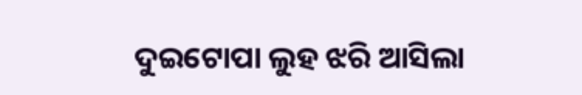ଦୁଇଟୋପା ଲୁହ ଝରି ଆସିଲା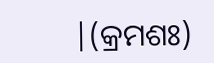|(କ୍ରମଶଃ)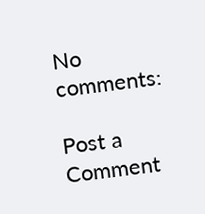No comments:

Post a Comment